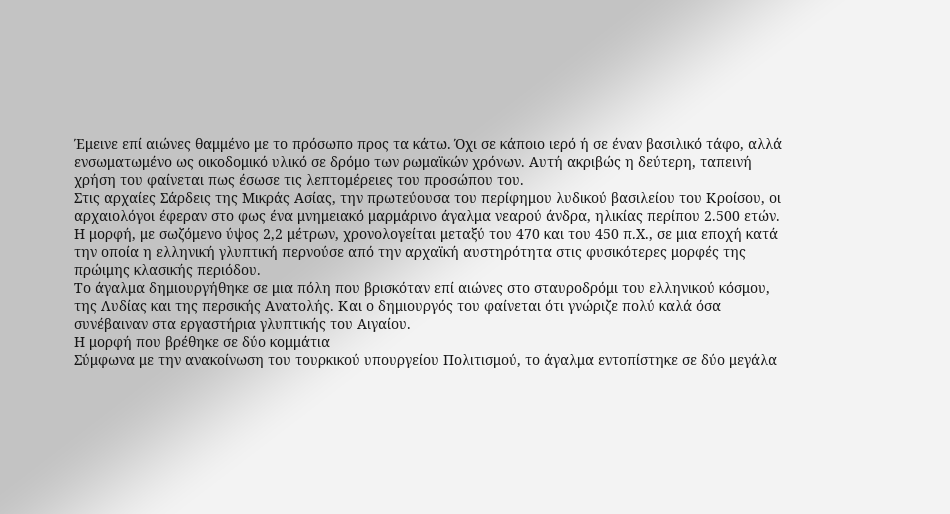Έμεινε επί αιώνες θαμμένο με το πρόσωπο προς τα κάτω. Όχι σε κάποιο ιερό ή σε έναν βασιλικό τάφο, αλλά ενσωματωμένο ως οικοδομικό υλικό σε δρόμο των ρωμαϊκών χρόνων. Αυτή ακριβώς η δεύτερη, ταπεινή χρήση του φαίνεται πως έσωσε τις λεπτομέρειες του προσώπου του.
Στις αρχαίες Σάρδεις της Μικράς Ασίας, την πρωτεύουσα του περίφημου λυδικού βασιλείου του Κροίσου, οι αρχαιολόγοι έφεραν στο φως ένα μνημειακό μαρμάρινο άγαλμα νεαρού άνδρα, ηλικίας περίπου 2.500 ετών.
Η μορφή, με σωζόμενο ύψος 2,2 μέτρων, χρονολογείται μεταξύ του 470 και του 450 π.Χ., σε μια εποχή κατά την οποία η ελληνική γλυπτική περνούσε από την αρχαϊκή αυστηρότητα στις φυσικότερες μορφές της πρώιμης κλασικής περιόδου.
Το άγαλμα δημιουργήθηκε σε μια πόλη που βρισκόταν επί αιώνες στο σταυροδρόμι του ελληνικού κόσμου, της Λυδίας και της περσικής Ανατολής. Και ο δημιουργός του φαίνεται ότι γνώριζε πολύ καλά όσα συνέβαιναν στα εργαστήρια γλυπτικής του Αιγαίου.
Η μορφή που βρέθηκε σε δύο κομμάτια
Σύμφωνα με την ανακοίνωση του τουρκικού υπουργείου Πολιτισμού, το άγαλμα εντοπίστηκε σε δύο μεγάλα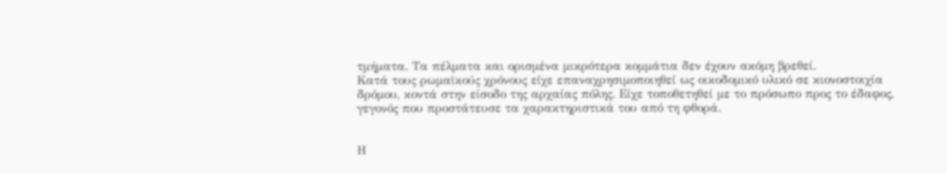τμήματα. Τα πέλματα και ορισμένα μικρότερα κομμάτια δεν έχουν ακόμη βρεθεί.
Κατά τους ρωμαϊκούς χρόνους είχε επαναχρησιμοποιηθεί ως οικοδομικό υλικό σε κιονοστοιχία δρόμου, κοντά στην είσοδο της αρχαίας πόλης. Είχε τοποθετηθεί με το πρόσωπο προς το έδαφος, γεγονός που προστάτευσε τα χαρακτηριστικά του από τη φθορά.


Η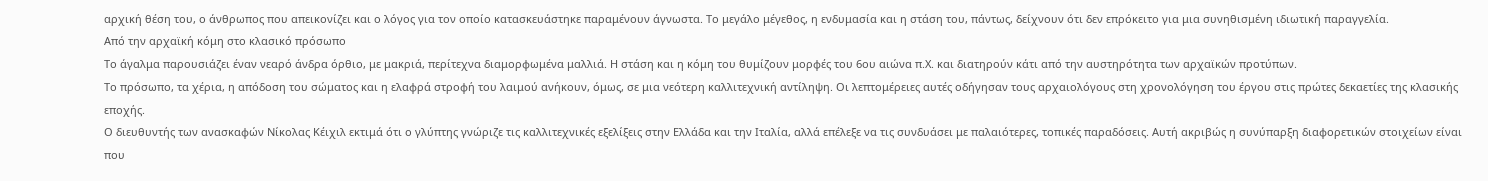αρχική θέση του, ο άνθρωπος που απεικονίζει και ο λόγος για τον οποίο κατασκευάστηκε παραμένουν άγνωστα. Το μεγάλο μέγεθος, η ενδυμασία και η στάση του, πάντως, δείχνουν ότι δεν επρόκειτο για μια συνηθισμένη ιδιωτική παραγγελία.
Από την αρχαϊκή κόμη στο κλασικό πρόσωπο
Το άγαλμα παρουσιάζει έναν νεαρό άνδρα όρθιο, με μακριά, περίτεχνα διαμορφωμένα μαλλιά. Η στάση και η κόμη του θυμίζουν μορφές του 6ου αιώνα π.Χ. και διατηρούν κάτι από την αυστηρότητα των αρχαϊκών προτύπων.
Το πρόσωπο, τα χέρια, η απόδοση του σώματος και η ελαφρά στροφή του λαιμού ανήκουν, όμως, σε μια νεότερη καλλιτεχνική αντίληψη. Οι λεπτομέρειες αυτές οδήγησαν τους αρχαιολόγους στη χρονολόγηση του έργου στις πρώτες δεκαετίες της κλασικής εποχής.
Ο διευθυντής των ανασκαφών Νίκολας Κέιχιλ εκτιμά ότι ο γλύπτης γνώριζε τις καλλιτεχνικές εξελίξεις στην Ελλάδα και την Ιταλία, αλλά επέλεξε να τις συνδυάσει με παλαιότερες, τοπικές παραδόσεις. Αυτή ακριβώς η συνύπαρξη διαφορετικών στοιχείων είναι που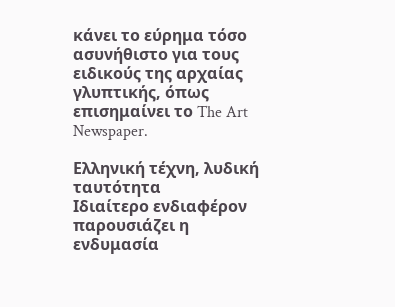κάνει το εύρημα τόσο ασυνήθιστο για τους ειδικούς της αρχαίας γλυπτικής, όπως επισημαίνει το The Art Newspaper.

Ελληνική τέχνη, λυδική ταυτότητα
Ιδιαίτερο ενδιαφέρον παρουσιάζει η ενδυμασία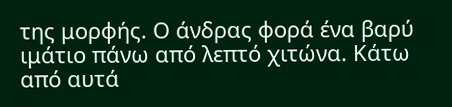της μορφής. Ο άνδρας φορά ένα βαρύ ιμάτιο πάνω από λεπτό χιτώνα. Κάτω από αυτά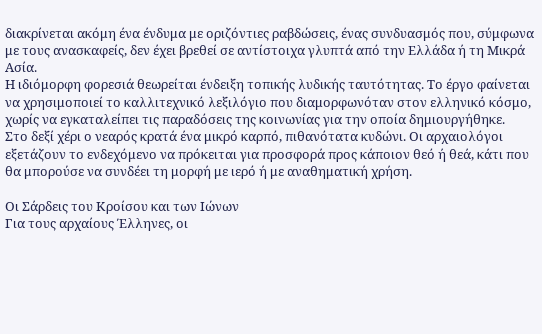διακρίνεται ακόμη ένα ένδυμα με οριζόντιες ραβδώσεις, ένας συνδυασμός που, σύμφωνα με τους ανασκαφείς, δεν έχει βρεθεί σε αντίστοιχα γλυπτά από την Ελλάδα ή τη Μικρά Ασία.
Η ιδιόμορφη φορεσιά θεωρείται ένδειξη τοπικής λυδικής ταυτότητας. Το έργο φαίνεται να χρησιμοποιεί το καλλιτεχνικό λεξιλόγιο που διαμορφωνόταν στον ελληνικό κόσμο, χωρίς να εγκαταλείπει τις παραδόσεις της κοινωνίας για την οποία δημιουργήθηκε.
Στο δεξί χέρι ο νεαρός κρατά ένα μικρό καρπό, πιθανότατα κυδώνι. Οι αρχαιολόγοι εξετάζουν το ενδεχόμενο να πρόκειται για προσφορά προς κάποιον θεό ή θεά, κάτι που θα μπορούσε να συνδέει τη μορφή με ιερό ή με αναθηματική χρήση.

Οι Σάρδεις του Κροίσου και των Ιώνων
Για τους αρχαίους Έλληνες, οι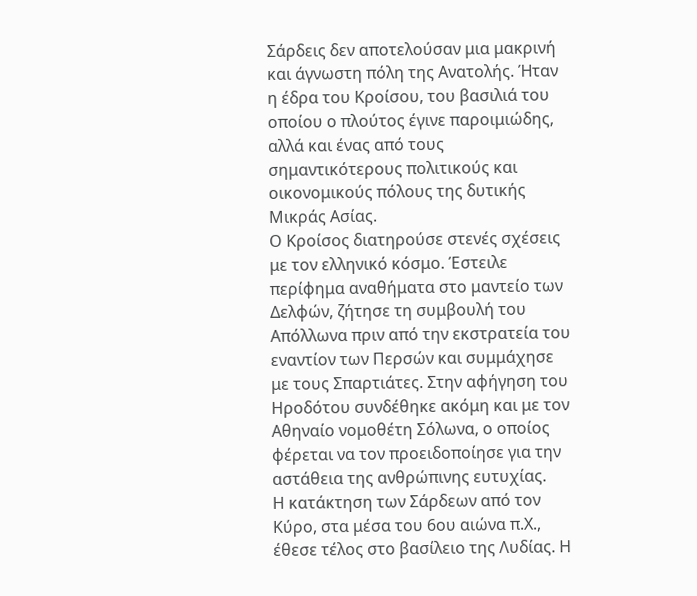Σάρδεις δεν αποτελούσαν μια μακρινή και άγνωστη πόλη της Ανατολής. Ήταν η έδρα του Κροίσου, του βασιλιά του οποίου ο πλούτος έγινε παροιμιώδης, αλλά και ένας από τους σημαντικότερους πολιτικούς και οικονομικούς πόλους της δυτικής Μικράς Ασίας.
Ο Κροίσος διατηρούσε στενές σχέσεις με τον ελληνικό κόσμο. Έστειλε περίφημα αναθήματα στο μαντείο των Δελφών, ζήτησε τη συμβουλή του Απόλλωνα πριν από την εκστρατεία του εναντίον των Περσών και συμμάχησε με τους Σπαρτιάτες. Στην αφήγηση του Ηροδότου συνδέθηκε ακόμη και με τον Αθηναίο νομοθέτη Σόλωνα, ο οποίος φέρεται να τον προειδοποίησε για την αστάθεια της ανθρώπινης ευτυχίας.
Η κατάκτηση των Σάρδεων από τον Κύρο, στα μέσα του 6ου αιώνα π.Χ., έθεσε τέλος στο βασίλειο της Λυδίας. Η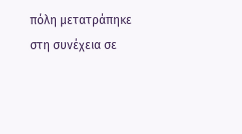πόλη μετατράπηκε στη συνέχεια σε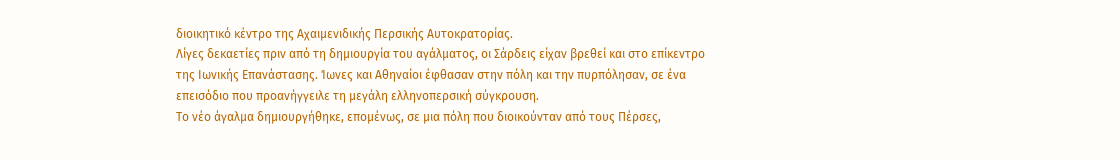διοικητικό κέντρο της Αχαιμενιδικής Περσικής Αυτοκρατορίας.
Λίγες δεκαετίες πριν από τη δημιουργία του αγάλματος, οι Σάρδεις είχαν βρεθεί και στο επίκεντρο της Ιωνικής Επανάστασης. Ίωνες και Αθηναίοι έφθασαν στην πόλη και την πυρπόλησαν, σε ένα επεισόδιο που προανήγγειλε τη μεγάλη ελληνοπερσική σύγκρουση.
Το νέο άγαλμα δημιουργήθηκε, επομένως, σε μια πόλη που διοικούνταν από τους Πέρσες,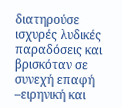διατηρούσε ισχυρές λυδικές παραδόσεις και βρισκόταν σε συνεχή επαφή –ειρηνική και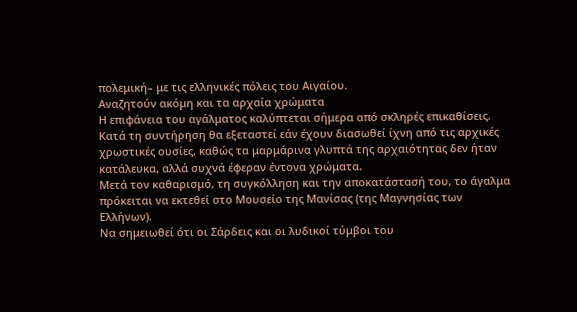πολεμική– με τις ελληνικές πόλεις του Αιγαίου.
Αναζητούν ακόμη και τα αρχαία χρώματα
Η επιφάνεια του αγάλματος καλύπτεται σήμερα από σκληρές επικαθίσεις. Κατά τη συντήρηση θα εξεταστεί εάν έχουν διασωθεί ίχνη από τις αρχικές χρωστικές ουσίες, καθώς τα μαρμάρινα γλυπτά της αρχαιότητας δεν ήταν κατάλευκα, αλλά συχνά έφεραν έντονα χρώματα.
Μετά τον καθαρισμό, τη συγκόλληση και την αποκατάστασή του, το άγαλμα πρόκειται να εκτεθεί στο Μουσείο της Μανίσας (της Μαγνησίας των Ελλήνων).
Να σημειωθεί ότι οι Σάρδεις και οι λυδικοί τύμβοι του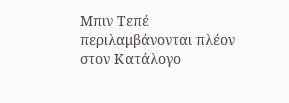Μπιν Τεπέ περιλαμβάνονται πλέον στον Κατάλογο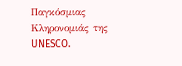Παγκόσμιας Κληρονομιάς της UNESCO.